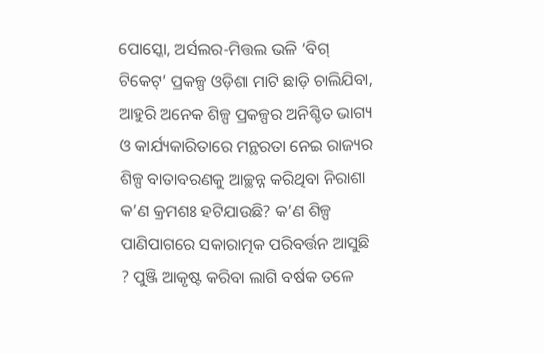ପୋସ୍କୋ, ଅର୍ସଲର-ମିତ୍ତଲ ଭଳି ‘ବିଗ୍ ଟିକେଟ୍’ ପ୍ରକଳ୍ପ ଓଡ଼ିଶା ମାଟି ଛାଡ଼ି ଚାଲିଯିବା, ଆହୁରି ଅନେକ ଶିଳ୍ପ ପ୍ରକଳ୍ପର ଅନିଶ୍ଚିତ ଭାଗ୍ୟ ଓ କାର୍ଯ୍ୟକାରିତାରେ ମନ୍ଥରତା ନେଇ ରାଜ୍ୟର ଶିଳ୍ପ ବାତାବରଣକୁ ଆଚ୍ଛନ୍ନ କରିଥିବା ନିରାଶା କ’ଣ କ୍ରମଶଃ ହଟିଯାଉଛି? କ’ଣ ଶିଳ୍ପ ପାଣିପାଗରେ ସକାରାତ୍ମକ ପରିବର୍ତ୍ତନ ଆସୁଛି ? ପୁଞ୍ଜି ଆକୃଷ୍ଟ କରିବା ଲାଗି ବର୍ଷକ ତଳେ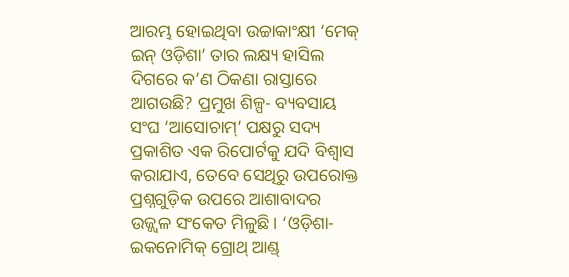ଆରମ୍ଭ ହୋଇଥିବା ଉଚ୍ଚାକାଂକ୍ଷୀ ‘ମେକ୍ ଇନ୍ ଓଡ଼ିଶା’ ତାର ଲକ୍ଷ୍ୟ ହାସିଲ ଦିଗରେ କ’ଣ ଠିକଣା ରାସ୍ତାରେ ଆଗଉଛି? ପ୍ରମୁଖ ଶିଳ୍ପ- ବ୍ୟବସାୟ ସଂଘ ‘ଆସୋଚାମ୍’ ପକ୍ଷରୁ ସଦ୍ୟ ପ୍ରକାଶିତ ଏକ ରିପୋର୍ଟକୁ ଯଦି ବିଶ୍ୱାସ କରାଯାଏ, ତେବେ ସେଥିରୁ ଉପରୋକ୍ତ ପ୍ରଶ୍ନଗୁଡ଼ିକ ଉପରେ ଆଶାବାଦର ଉଜ୍ଜ୍ୱଳ ସଂକେତ ମିଳୁଛି। ‘ଓଡ଼ିଶା-ଇକନୋମିକ୍ ଗ୍ରୋଥ୍ ଆଣ୍ଡ୍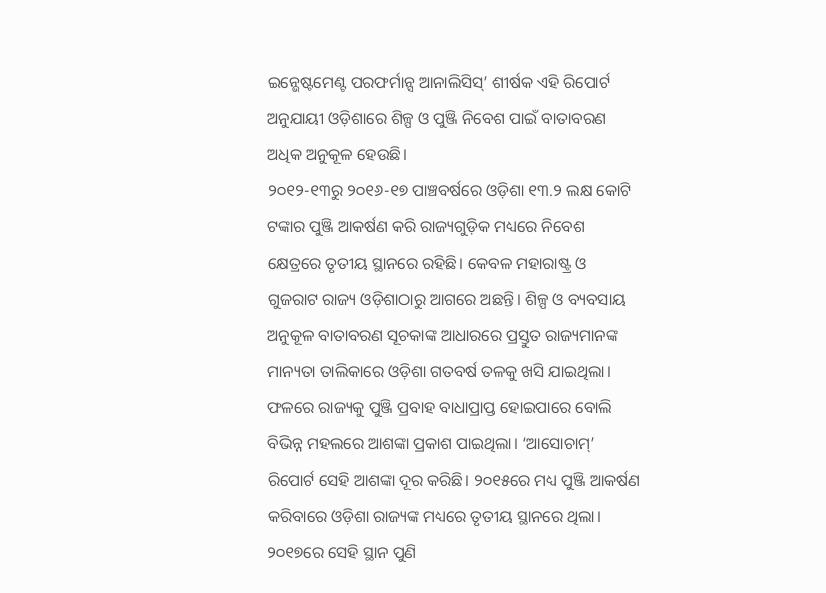ଇନ୍ଭେଷ୍ଟମେଣ୍ଟ ପରଫର୍ମାନ୍ସ ଆନାଲିସିସ୍’ ଶୀର୍ଷକ ଏହି ରିପୋର୍ଟ ଅନୁଯାୟୀ ଓଡ଼ିଶାରେ ଶିଳ୍ପ ଓ ପୁଞ୍ଜି ନିବେଶ ପାଇଁ ବାତାବରଣ ଅଧିକ ଅନୁକୂଳ ହେଉଛି।
୨୦୧୨-୧୩ରୁ ୨୦୧୬-୧୭ ପାଞ୍ଚବର୍ଷରେ ଓଡ଼ିଶା ୧୩.୨ ଲକ୍ଷ କୋଟି ଟଙ୍କାର ପୁଞ୍ଜି ଆକର୍ଷଣ କରି ରାଜ୍ୟଗୁଡ଼ିକ ମଧ୍ୟରେ ନିବେଶ କ୍ଷେତ୍ରରେ ତୃତୀୟ ସ୍ଥାନରେ ରହିଛି। କେବଳ ମହାରାଷ୍ଟ୍ର ଓ ଗୁଜରାଟ ରାଜ୍ୟ ଓଡ଼ିଶାଠାରୁ ଆଗରେ ଅଛନ୍ତି। ଶିଳ୍ପ ଓ ବ୍ୟବସାୟ ଅନୁକୂଳ ବାତାବରଣ ସୂଚକାଙ୍କ ଆଧାରରେ ପ୍ରସ୍ତୁତ ରାଜ୍ୟମାନଙ୍କ ମାନ୍ୟତା ତାଲିକାରେ ଓଡ଼ିଶା ଗତବର୍ଷ ତଳକୁ ଖସି ଯାଇଥିଲା। ଫଳରେ ରାଜ୍ୟକୁ ପୁଞ୍ଜି ପ୍ରବାହ ବାଧାପ୍ରାପ୍ତ ହୋଇପାରେ ବୋଲି ବିଭିନ୍ନ ମହଲରେ ଆଶଙ୍କା ପ୍ରକାଶ ପାଇଥିଲା। ‘ଆସୋଚାମ୍’ ରିପୋର୍ଟ ସେହି ଆଶଙ୍କା ଦୂର କରିଛି। ୨୦୧୫ରେ ମଧ୍ୟ ପୁଞ୍ଜି ଆକର୍ଷଣ କରିବାରେ ଓଡ଼ିଶା ରାଜ୍ୟଙ୍କ ମଧ୍ୟରେ ତୃତୀୟ ସ୍ଥାନରେ ଥିଲା। ୨୦୧୭ରେ ସେହି ସ୍ଥାନ ପୁଣି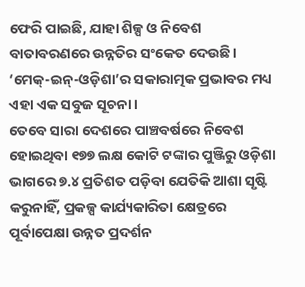ଫେରି ପାଇଛି, ଯାହା ଶିଳ୍ପ ଓ ନିବେଶ ବାତାବରଣରେ ଉନ୍ନତିର ସଂକେତ ଦେଉଛି। ‘ମେକ୍-ଇନ୍-ଓଡ଼ିଶା’ର ସକାରାତ୍ମକ ପ୍ରଭାବର ମଧ୍ୟ ଏହା ଏକ ସବୁଜ ସୂଚନା।
ତେବେ ସାରା ଦେଶରେ ପାଞ୍ଚବର୍ଷରେ ନିବେଶ ହୋଇଥିବା ୧୭୭ ଲକ୍ଷ କୋଟି ଟଙ୍କାର ପୁଞ୍ଜିରୁ ଓଡ଼ିଶା ଭାଗରେ ୭.୪ ପ୍ରତିଶତ ପଡ଼ିବା ଯେତିକି ଆଶା ସୃଷ୍ଟି କରୁନାହିଁ, ପ୍ରକଳ୍ପ କାର୍ଯ୍ୟକାରିତା କ୍ଷେତ୍ରରେ ପୂର୍ବାପେକ୍ଷା ଉନ୍ନତ ପ୍ରଦର୍ଶନ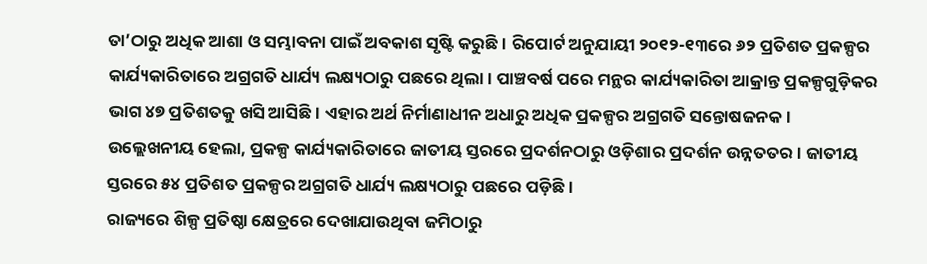ତା’ଠାରୁ ଅଧିକ ଆଶା ଓ ସମ୍ଭାବନା ପାଇଁ ଅବକାଶ ସୃଷ୍ଟି କରୁଛି। ରିପୋର୍ଟ ଅନୁଯାୟୀ ୨୦୧୨-୧୩ରେ ୬୨ ପ୍ରତିଶତ ପ୍ରକଳ୍ପର କାର୍ଯ୍ୟକାରିତାରେ ଅଗ୍ରଗତି ଧାର୍ଯ୍ୟ ଲକ୍ଷ୍ୟଠାରୁ ପଛରେ ଥିଲା। ପାଞ୍ଚବର୍ଷ ପରେ ମନ୍ଥର କାର୍ଯ୍ୟକାରିତା ଆକ୍ରାନ୍ତ ପ୍ରକଳ୍ପଗୁଡ଼ିକର ଭାଗ ୪୭ ପ୍ରତିଶତକୁ ଖସି ଆସିଛି। ଏହାର ଅର୍ଥ ନିର୍ମାଣାଧୀନ ଅଧାରୁ ଅଧିକ ପ୍ରକଳ୍ପର ଅଗ୍ରଗତି ସନ୍ତୋଷଜନକ। ଉଲ୍ଲେଖନୀୟ ହେଲା, ପ୍ରକଳ୍ପ କାର୍ଯ୍ୟକାରିତାରେ ଜାତୀୟ ସ୍ତରରେ ପ୍ରଦର୍ଶନଠାରୁ ଓଡ଼ିଶାର ପ୍ରଦର୍ଶନ ଉନ୍ନତତର। ଜାତୀୟ ସ୍ତରରେ ୫୪ ପ୍ରତିଶତ ପ୍ରକଳ୍ପର ଅଗ୍ରଗତି ଧାର୍ଯ୍ୟ ଲକ୍ଷ୍ୟଠାରୁ ପଛରେ ପଡ଼ିଛି।
ରାଜ୍ୟରେ ଶିଳ୍ପ ପ୍ରତିଷ୍ଠା କ୍ଷେତ୍ରରେ ଦେଖାଯାଉଥିବା ଜମିଠାରୁ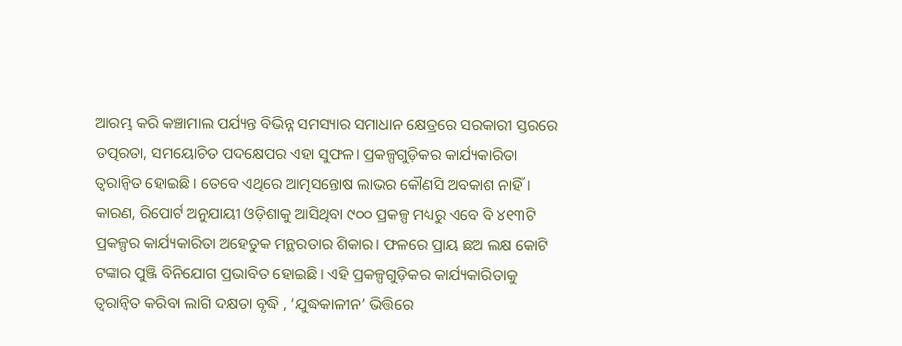ଆରମ୍ଭ କରି କଞ୍ଚାମାଲ ପର୍ଯ୍ୟନ୍ତ ବିଭିନ୍ନ ସମସ୍ୟାର ସମାଧାନ କ୍ଷେତ୍ରରେ ସରକାରୀ ସ୍ତରରେ ତତ୍ପରତା, ସମୟୋଚିତ ପଦକ୍ଷେପର ଏହା ସୁଫଳ। ପ୍ରକଳ୍ପଗୁଡ଼ିକର କାର୍ଯ୍ୟକାରିତା ତ୍ୱରାନ୍ଵିତ ହୋଇଛି। ତେବେ ଏଥିରେ ଆତ୍ମସନ୍ତୋଷ ଲାଭର କୌଣସି ଅବକାଶ ନାହିଁ। କାରଣ, ରିପୋର୍ଟ ଅନୁଯାୟୀ ଓଡ଼ିଶାକୁ ଆସିଥିବା ୯୦୦ ପ୍ରକଳ୍ପ ମଧ୍ୟରୁ ଏବେ ବି ୪୧୩ଟି ପ୍ରକଳ୍ପର କାର୍ଯ୍ୟକାରିତା ଅହେତୁକ ମନ୍ଥରତାର ଶିକାର। ଫଳରେ ପ୍ରାୟ ଛଅ ଲକ୍ଷ କୋଟି ଟଙ୍କାର ପୁଞ୍ଜି ବିନିଯୋଗ ପ୍ରଭାବିତ ହୋଇଛି। ଏହି ପ୍ରକଳ୍ପଗୁଡ଼ିକର କାର୍ଯ୍ୟକାରିତାକୁ ତ୍ୱରାନ୍ଵିତ କରିବା ଲାଗି ଦକ୍ଷତା ବୃଦ୍ଧି , ‘ଯୁଦ୍ଧକାଳୀନ’ ଭିତ୍ତିରେ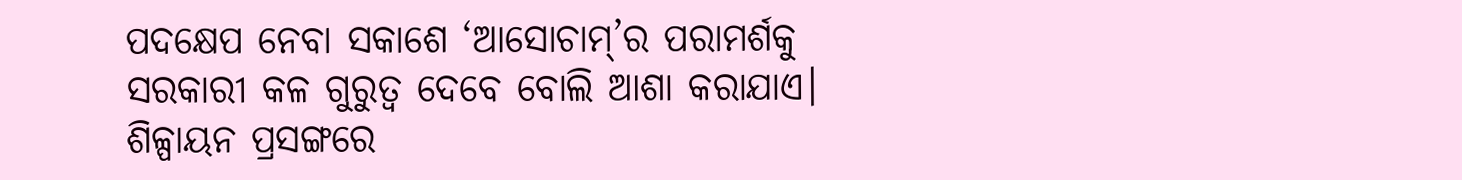ପଦକ୍ଷେପ ନେବା ସକାଶେ ‘ଆସୋଚାମ୍’ର ପରାମର୍ଶକୁ ସରକାରୀ କଳ ଗୁରୁତ୍ୱ ଦେବେ ବୋଲି ଆଶା କରାଯାଏ।
ଶିଳ୍ପାୟନ ପ୍ରସଙ୍ଗରେ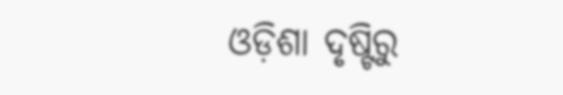ଓଡ଼ିଶା ଦୃଷ୍ଟିରୁ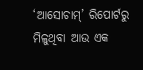‘ଆସୋଚାମ୍’ ରିପୋର୍ଟରୁ ମିଳୁଥିବା ଆଉ ଏକ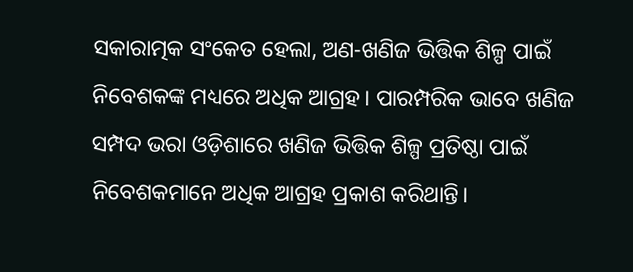ସକାରାତ୍ମକ ସଂକେତ ହେଲା, ଅଣ-ଖଣିଜ ଭିତ୍ତିକ ଶିଳ୍ପ ପାଇଁ ନିବେଶକଙ୍କ ମଧ୍ୟରେ ଅଧିକ ଆଗ୍ରହ। ପାରମ୍ପରିକ ଭାବେ ଖଣିଜ ସମ୍ପଦ ଭରା ଓଡ଼ିଶାରେ ଖଣିଜ ଭିତ୍ତିକ ଶିଳ୍ପ ପ୍ରତିଷ୍ଠା ପାଇଁ ନିବେଶକମାନେ ଅଧିକ ଆଗ୍ରହ ପ୍ରକାଶ କରିଥାନ୍ତି।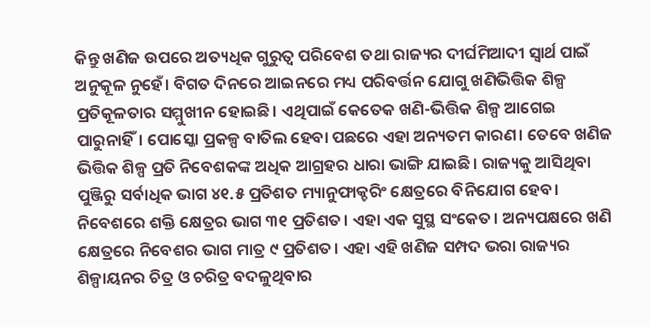କିନ୍ତୁ ଖଣିଜ ଉପରେ ଅତ୍ୟଧିକ ଗୁରୁତ୍ୱ ପରିବେଶ ତଥା ରାଜ୍ୟର ଦୀର୍ଘମିଆଦୀ ସ୍ୱାର୍ଥ ପାଇଁ ଅନୁକୂଳ ନୁହେଁ। ବିଗତ ଦିନରେ ଆଇନରେ ମଧ୍ୟ ପରିବର୍ତ୍ତନ ଯୋଗୁ ଖଣିଭିତ୍ତିକ ଶିଳ୍ପ ପ୍ରତିକୂଳତାର ସମ୍ମୁଖୀନ ହୋଇଛି। ଏଥିପାଇଁ କେତେକ ଖଣି-ଭିତ୍ତିକ ଶିଳ୍ପ ଆଗେଇ ପାରୁନାହିଁ। ପୋସ୍କୋ ପ୍ରକଳ୍ପ ବାତିଲ ହେବା ପଛରେ ଏହା ଅନ୍ୟତମ କାରଣ। ତେବେ ଖଣିଜ ଭିତ୍ତିକ ଶିଳ୍ପ ପ୍ରତି ନିବେଶକଙ୍କ ଅଧିକ ଆଗ୍ରହର ଧାରା ଭାଙ୍ଗି ଯାଇଛି। ରାଜ୍ୟକୁ ଆସିଥିବା ପୁଞ୍ଜିରୁ ସର୍ବାଧିକ ଭାଗ ୪୧.୫ ପ୍ରତିଶତ ମ୍ୟାନୁଫାକ୍ଚରିଂ କ୍ଷେତ୍ରରେ ବିନିଯୋଗ ହେବ। ନିବେଶରେ ଶକ୍ତି କ୍ଷେତ୍ରର ଭାଗ ୩୧ ପ୍ରତିଶତ। ଏହା ଏକ ସୁସ୍ଥ ସଂକେତ। ଅନ୍ୟପକ୍ଷରେ ଖଣି କ୍ଷେତ୍ରରେ ନିବେଶର ଭାଗ ମାତ୍ର ୯ ପ୍ରତିଶତ। ଏହା ଏହି ଖଣିଜ ସମ୍ପଦ ଭରା ରାଜ୍ୟର ଶିଳ୍ପାୟନର ଚିତ୍ର ଓ ଚରିତ୍ର ବଦଳୁଥିବାର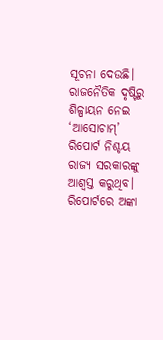ସୂଚନା ଦେଉଛି।
ରାଜନୈତିକ ଦୃଷ୍ଟିରୁ ଶିଳ୍ପାୟନ ନେଇ ‘ଆସୋଚାମ୍’ ରିପୋର୍ଟ ନିଶ୍ଚୟ ରାଜ୍ୟ ସରକାରଙ୍କୁ ଆଶ୍ୱସ୍ତ କରୁଥିବ। ରିପୋର୍ଟରେ ଅଙ୍କା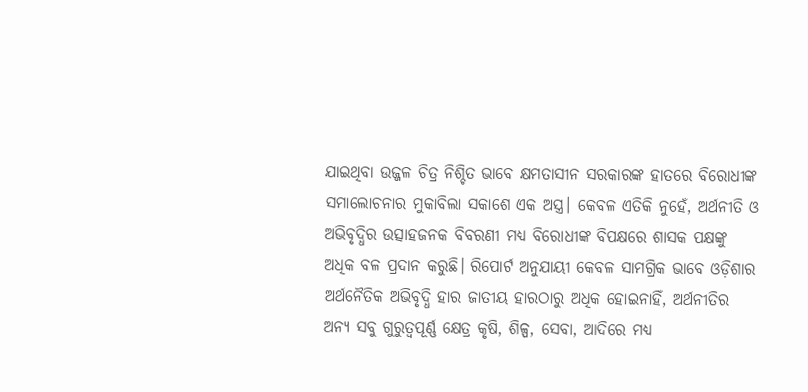ଯାଇଥିବା ଉଜ୍ଜଳ ଚିତ୍ର ନିଶ୍ଚିତ ଭାବେ କ୍ଷମତାସୀନ ସରକାରଙ୍କ ହାତରେ ବିରୋଧୀଙ୍କ ସମାଲୋଚନାର ମୁକାବିଲା ସକାଶେ ଏକ ଅସ୍ତ୍ର। କେବଳ ଏତିକି ନୁହେଁ, ଅର୍ଥନୀତି ଓ ଅଭିବୃଦ୍ଧିର ଉତ୍ସାହଜନକ ବିବରଣୀ ମଧ୍ୟ ବିରୋଧୀଙ୍କ ବିପକ୍ଷରେ ଶାସକ ପକ୍ଷଙ୍କୁ ଅଧିକ ବଳ ପ୍ରଦାନ କରୁଛି। ରିପୋର୍ଟ ଅନୁଯାୟୀ କେବଳ ସାମଗ୍ରିକ ଭାବେ ଓଡ଼ିଶାର ଅର୍ଥନୈତିକ ଅଭିବୃଦ୍ଧି ହାର ଜାତୀୟ ହାରଠାରୁ ଅଧିକ ହୋଇନାହିଁ, ଅର୍ଥନୀତିର ଅନ୍ୟ ସବୁ ଗୁରୁତ୍ୱପୂର୍ଣ୍ଣ କ୍ଷେତ୍ର କୃଷି, ଶିଳ୍ପ, ସେବା, ଆଦିରେ ମଧ୍ୟ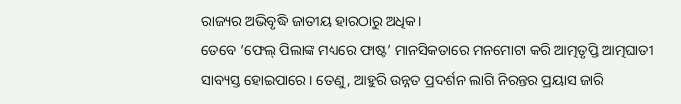ରାଜ୍ୟର ଅଭିବୃଦ୍ଧି ଜାତୀୟ ହାରଠାରୁ ଅଧିକ।
ତେବେ ‘ଫେଲ୍ ପିଲାଙ୍କ ମଧ୍ୟରେ ଫାଷ୍ଟ’ ମାନସିକତାରେ ମନମୋଟା କରି ଆତ୍ମତୃପ୍ତି ଆତ୍ମଘାତୀ ସାବ୍ୟସ୍ତ ହୋଇପାରେ। ତେଣୁ, ଆହୁରି ଉନ୍ନତ ପ୍ରଦର୍ଶନ ଲାଗି ନିରନ୍ତର ପ୍ରୟାସ ଜାରି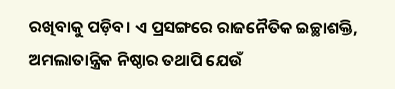ରଖିବାକୁ ପଡ଼ିବ। ଏ ପ୍ରସଙ୍ଗରେ ରାଜନୈତିକ ଇଚ୍ଛାଶକ୍ତି, ଅମଲାତାନ୍ତ୍ରିକ ନିଷ୍ଠାର ତଥାପି ଯେଉଁ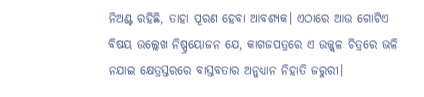ନିଅଣ୍ଟ ରହିଛି, ତାହା ପୂରଣ ହେବା ଆବଶ୍ୟକ। ଏଠାରେ ଆଉ ଗୋଟିଏ ବିଷୟ ଉଲ୍ଲେଖ ନିଷ୍ପ୍ରୟୋଜନ ଯେ, କାଗଜପତ୍ରରେ ଏ ଉଜ୍ଜ୍ୱଳ ଚିତ୍ରରେ ଭଳି ନଯାଇ କ୍ଷେତ୍ରସ୍ତରରେ ବାସ୍ତବତାର ଅନୁଧ୍ୟାନ ନିହାତି ଜରୁରୀ।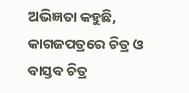ଅଭିଜ୍ଞତା କହୁଛି, କାଗଜପତ୍ରରେ ଚିତ୍ର ଓ ବାସ୍ତବ ଚିତ୍ର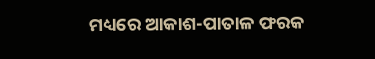ମଧ୍ୟରେ ଆକାଶ-ପାତାଳ ଫରକ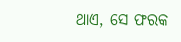ଥାଏ, ସେ ଫରକ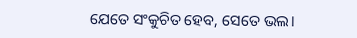ଯେତେ ସଂକୁଚିତ ହେବ, ସେତେ ଭଲ।